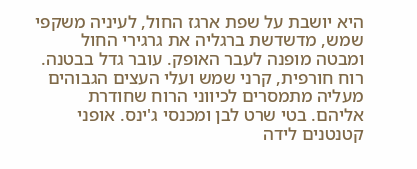היא יושבת על שפת ארגז החול, לעיניה משקפי שמש, מדשדשת ברגליה את גרגירי החול ומבטה מופנה לעבר האופק. עובר גדל בבטנה. רוח חורפית, קרני שמש ועלי העצים הגבוהים מעליה מתמסרים לכיווני הרוח שחודרת אליהם. בטי שרט לבן ומכנסי ג'ינס. אופני קטנטנים לידה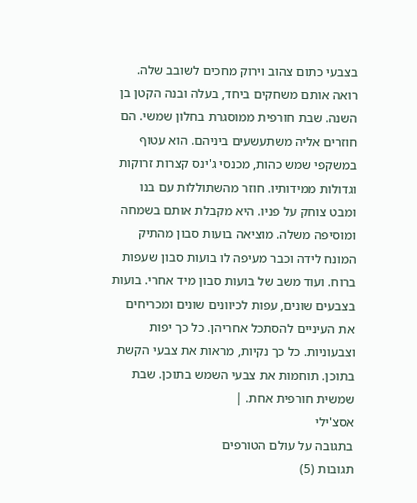בצבעי כתום צהוב וירוק מחכים לשובב שלה. רואה אותם משחקים ביחד, בעלה ובנה הקטן בן השנה. שבת חורפית ממוסגרת בחלון שמשי. הם חוזרים אליה משתעשעים ביניהם. הוא עטוף במשקפי שמש כהות, מכנסי ג'ינס קצרות זרוקות וגדולות ממידותיו. חוזר מהשתוללות עם בנו ומבט צוחק על פניו. היא מקבלת אותם בשמחה ומוסיפה משלה. מוציאה בועות סבון מהתיק המונח לידה וכבר מעיפה לו בועות סבון שעפות ברוח. ועוד משב של בועות סבון מיד אחרי. בועות בצבעים שונים, עפות לכיוונים שונים ומכריחים את העיניים להסתכל אחריהן. כל כך יפות וצבעוניות. כל כך נקיות, מראות את צבעי הקשת בתוכן. תוחמות את צבעי השמש בתוכן. שבת שמשית חורפית אחת. |
אסצ'ילי
בתגובה על עולם הטורפים
תגובות (5)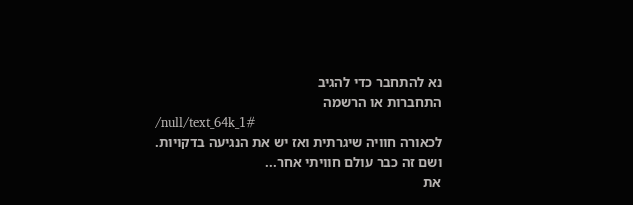נא להתחבר כדי להגיב
התחברות או הרשמה
/null/text_64k_1#
לכאורה חוויה שיגרתית ואז יש את הנגיעה בדקויות.
ושם זה כבר עולם חוויתי אחר...
את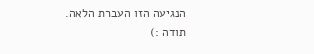הנגיעה הזו העברת הלאה.
תודה :)